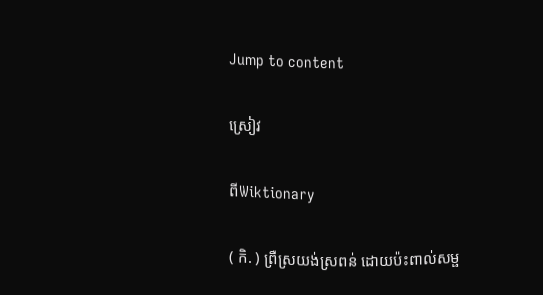Jump to content

ស្រៀវ

ពីWiktionary

( កិ. ) ព្រឺស្រយង់ស្រពន់ ដោយប៉ះពាល់សម្ផ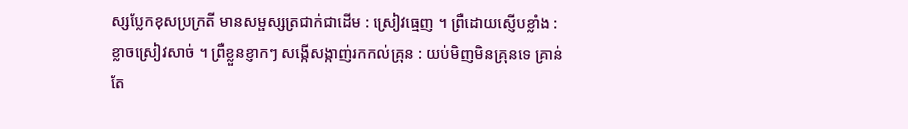ស្សប្លែកខុសប្រក្រតី មានសម្ផស្សត្រជាក់ជាដើម : ស្រៀវធ្មេញ ។ ព្រឺដោយស្ញើបខ្លាំង : ខ្លាចស្រៀវសាច់ ។ ព្រឺខ្លួនខ្ញាកៗ សង្កើសង្កាញ់រកកល់គ្រុន : យប់មិញមិនគ្រុនទេ គ្រាន់តែ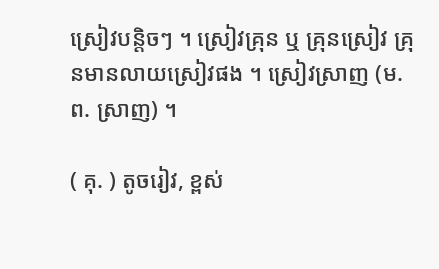ស្រៀវបន្តិចៗ ។ ស្រៀវគ្រុន ឬ គ្រុនស្រៀវ គ្រុនមានលាយស្រៀវផង ។ ស្រៀវស្រាញ (ម. ព. ស្រាញ) ។

( គុ. ) តូចរៀវ, ខ្ពស់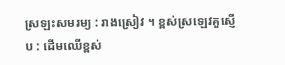ស្រឡះសមរម្យ : រាងស្រៀវ ។ ខ្ពស់ស្រឡេវគួស្ញើប : ដើមឈើខ្ពស់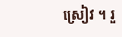ស្រៀវ ។ រួ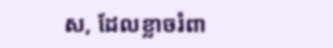ស, ដែលខ្លាចរំពា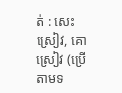ត់ : សេះស្រៀវ, គោស្រៀវ (ប្រើតាមទ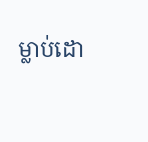ម្លាប់ដោ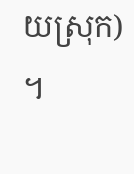យស្រុក) ។